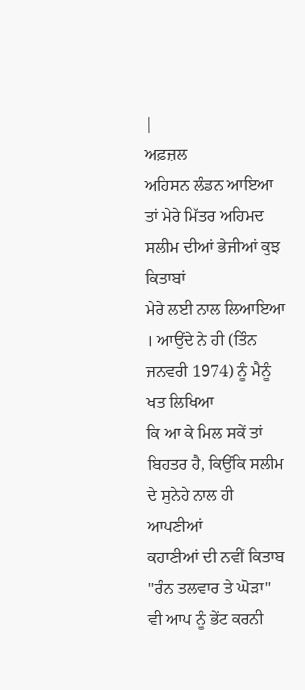|
ਅਫ਼ਜ਼ਲ
ਅਹਿਸਨ ਲੰਡਨ ਆਇਆ ਤਾਂ ਮੇਰੇ ਮਿੱਤਰ ਅਹਿਮਦ ਸਲੀਮ ਦੀਆਂ ਭੇਜੀਆਂ ਕੁਝ ਕਿਤਾਬਾਂ
ਮੇਰੇ ਲਈ ਨਾਲ ਲਿਆਇਆ । ਆਉਂਦੇ ਨੇ ਹੀ (ਤਿੰਨ ਜਨਵਰੀ 1974) ਨੂੰ ਮੈਨੂੰ ਖਤ ਲਿਖਿਆ
ਕਿ ਆ ਕੇ ਮਿਲ ਸਕੇਂ ਤਾਂ ਬਿਹਤਰ ਹੈ, ਕਿਉਂਕਿ ਸਲੀਮ ਦੇ ਸੁਨੇਹੇ ਨਾਲ ਹੀ ਆਪਣੀਆਂ
ਕਹਾਣੀਆਂ ਦੀ ਨਵੀਂ ਕਿਤਾਬ ''ਰੰਨ ਤਲਵਾਰ ਤੇ ਘੋੜਾ" ਵੀ ਆਪ ਨੂੰ ਭੇਂਟ ਕਰਨੀ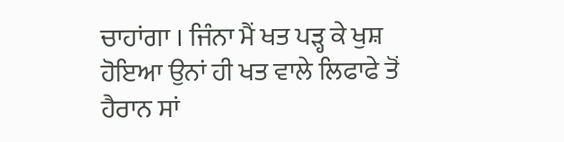ਚਾਹਾਂਗਾ । ਜਿੰਨਾ ਮੈਂ ਖਤ ਪੜ੍ਹ ਕੇ ਖੁਸ਼ ਹੋਇਆ ਉਨਾਂ ਹੀ ਖਤ ਵਾਲੇ ਲਿਫਾਫੇ ਤੋਂ
ਹੈਰਾਨ ਸਾਂ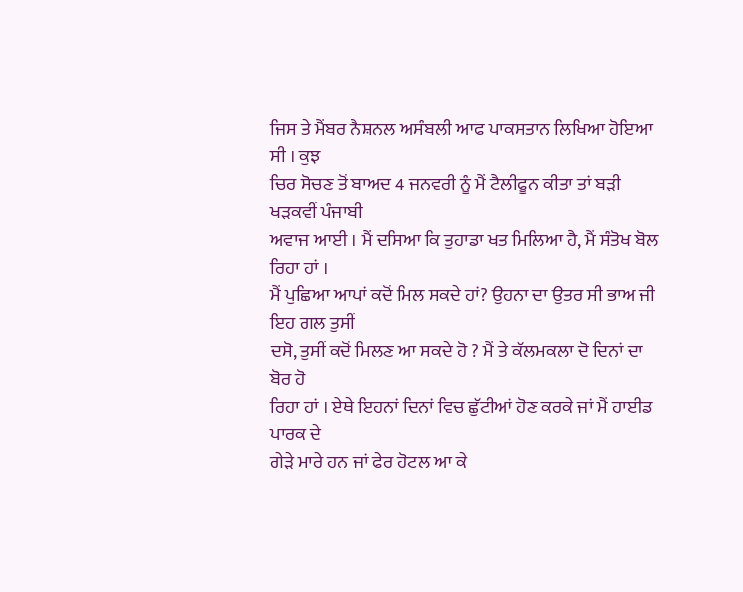ਜਿਸ ਤੇ ਮੈਂਬਰ ਨੈਸ਼ਨਲ ਅਸੰਬਲੀ ਆਫ ਪਾਕਸਤਾਨ ਲਿਖਿਆ ਹੋਇਆ ਸੀ । ਕੁਝ
ਚਿਰ ਸੋਚਣ ਤੋਂ ਬਾਅਦ 4 ਜਨਵਰੀ ਨੂੰ ਮੈਂ ਟੈਲੀਫੂਨ ਕੀਤਾ ਤਾਂ ਬੜੀ ਖੜਕਵੀਂ ਪੰਜਾਬੀ
ਅਵਾਜ ਆਈ । ਮੈਂ ਦਸਿਆ ਕਿ ਤੁਹਾਡਾ ਖਤ ਮਿਲਿਆ ਹੈ, ਮੈਂ ਸੰਤੋਖ ਬੋਲ ਰਿਹਾ ਹਾਂ ।
ਮੈਂ ਪੁਛਿਆ ਆਪਾਂ ਕਦੋਂ ਮਿਲ ਸਕਦੇ ਹਾਂ? ਉਹਨਾ ਦਾ ਉਤਰ ਸੀ ਭਾਅ ਜੀ ਇਹ ਗਲ ਤੁਸੀਂ
ਦਸੋ, ਤੁਸੀਂ ਕਦੋਂ ਮਿਲਣ ਆ ਸਕਦੇ ਹੋ ? ਮੈਂ ਤੇ ਕੱਲਮਕਲਾ ਦੋ ਦਿਨਾਂ ਦਾ ਬੋਰ ਹੋ
ਰਿਹਾ ਹਾਂ । ਏਥੇ ਇਹਨਾਂ ਦਿਨਾਂ ਵਿਚ ਛੁੱਟੀਆਂ ਹੋਣ ਕਰਕੇ ਜਾਂ ਮੈਂ ਹਾਈਡ ਪਾਰਕ ਦੇ
ਗੇੜੇ ਮਾਰੇ ਹਨ ਜਾਂ ਫੇਰ ਹੋਟਲ ਆ ਕੇ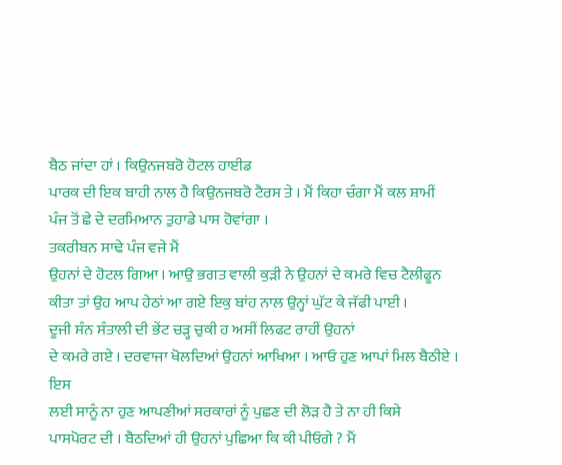ਬੈਠ ਜਾਂਦਾ ਹਾਂ । ਕਿਉਨਜਬਰੋ ਹੋਟਲ ਹਾਈਡ
ਪਾਰਕ ਦੀ ਇਕ ਬਾਹੀ ਨਾਲ ਹੈ ਕਿਉਨਜਬਰੋ ਟੈਰਸ ਤੇ । ਮੈਂ ਕਿਹਾ ਚੰਗਾ ਮੈਂ ਕਲ ਸ਼ਾਮੀਂ
ਪੰਜ ਤੋਂ ਛੇ ਦੇ ਦਰਮਿਆਨ ਤੁਹਾਡੇ ਪਾਸ ਹੋਵਾਂਗਾ ।
ਤਕਰੀਬਨ ਸਾਢੇ ਪੰਜ ਵਜੇ ਮੈਂ
ਉਹਨਾਂ ਦੇ ਹੋਟਲ ਗਿਆ । ਆਉ ਭਗਤ ਵਾਲੀ ਕੁੜੀ ਨੇ ਉਹਨਾਂ ਦੇ ਕਮਰੇ ਵਿਚ ਟੈਲੀਫੂਨ
ਕੀਤਾ ਤਾਂ ਉਹ ਆਪ ਹੇਠਾਂ ਆ ਗਏ ਇਕੁ ਬਾਂਹ ਨਾਲ ਉਨ੍ਹਾਂ ਘੁੱਟ ਕੇ ਜੱਫੀ ਪਾਈ ।
ਦੂਜੀ ਸੰਨ ਸੰਤਾਲੀ ਦੀ ਭੇਂਟ ਚੜ੍ਹ ਚੁਕੀ ਹ ਅਸੀਂ ਲਿਫਟ ਰਾਹੀਂ ਉਹਨਾਂ
ਦੇ ਕਮਰੇ ਗਏ । ਦਰਵਾਜਾ ਖੋਲਦਿਆਂ ਉਹਨਾਂ ਆਖਿਆ । ਆਓ ਹੁਣ ਆਪਾਂ ਮਿਲ ਬੈਠੀਏ । ਇਸ
ਲਈ ਸਾਨੂੰ ਨਾ ਹੁਣ ਆਪਣੀਆਂ ਸਰਕਾਰਾਂ ਨੂੰ ਪੁਛਣ ਦੀ ਲੋੜ ਹੈ ਤੇ ਨਾ ਹੀ ਕਿਸੇ
ਪਾਸਪੋਰਟ ਦੀ । ਬੈਠਦਿਆਂ ਹੀ ਉਹਨਾਂ ਪੁਛਿਆ ਕਿ ਕੀ ਪੀਓਗੇ ? ਮੈਂ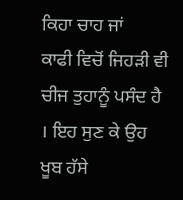ਕਿਹਾ ਚਾਹ ਜਾਂ
ਕਾਫੀ ਵਿਚੋਂ ਜਿਹੜੀ ਵੀ ਚੀਜ ਤੁਹਾਨੂੰ ਪਸੰਦ ਹੈ । ਇਹ ਸੁਣ ਕੇ ਉਹ ਖੂਬ ਹੱਸੇ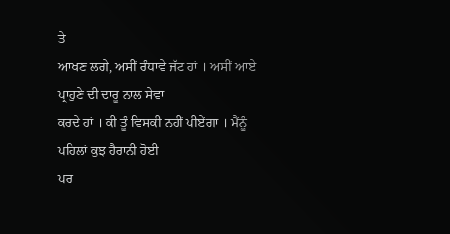ਤੇ
ਆਖਣ ਲਗੇ, ਅਸੀਂ ਰੰਧਾਵੇ ਜੱਟ ਹਾਂ । ਅਸੀਂ ਆਏ ਪ੍ਰਾਹੁਣੇ ਦੀ ਦਾਰੂ ਨਾਲ ਸੇਵਾ
ਕਰਦੇ ਹਾਂ । ਕੀ ਤੂੰ ਵਿਸਕੀ ਨਹੀਂ ਪੀਏਂਗਾ । ਮੈਂਨੂੰ ਪਹਿਲਾਂ ਕੁਝ ਹੈਰਾਨੀ ਹੋਈ
ਪਰ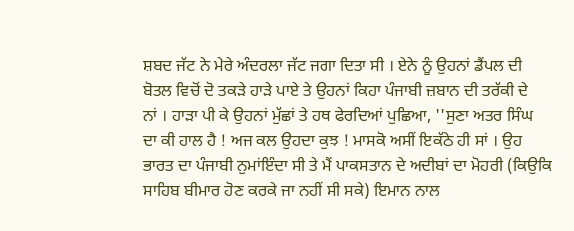ਸ਼ਬਦ ਜੱਟ ਨੇ ਮੇਰੇ ਅੰਦਰਲਾ ਜੱਟ ਜਗਾ ਦਿਤਾ ਸੀ । ਏਨੇ ਨੂੰ ਉਹਨਾਂ ਡੈਂਪਲ ਦੀ
ਬੋਤਲ ਵਿਚੋਂ ਦੋ ਤਕੜੇ ਹਾੜੇ ਪਾਏ ਤੇ ਉਹਨਾਂ ਕਿਹਾ ਪੰਜਾਬੀ ਜ਼ਬਾਨ ਦੀ ਤਰੱਕੀ ਦੇ
ਨਾਂ । ਹਾੜਾ ਪੀ ਕੇ ਉਹਨਾਂ ਮੁੱਛਾਂ ਤੇ ਹਥ ਫੇਰਦਿਆਂ ਪੁਛਿਆ, ''ਸੁਣਾ ਅਤਰ ਸਿੰਘ
ਦਾ ਕੀ ਹਾਲ ਹੈ ! ਅਜ ਕਲ ਉਹਦਾ ਕੁਝ ! ਮਾਸਕੋ ਅਸੀਂ ਇਕੱਠੇ ਹੀ ਸਾਂ । ਉਹ
ਭਾਰਤ ਦਾ ਪੰਜਾਬੀ ਨੁਮਾਂਇੰਦਾ ਸੀ ਤੇ ਮੈਂ ਪਾਕਸਤਾਨ ਦੇ ਅਦੀਬਾਂ ਦਾ ਮੋਹਰੀ (ਕਿਉਕਿ
ਸਾਹਿਬ ਬੀਮਾਰ ਹੋਣ ਕਰਕੇ ਜਾ ਨਹੀਂ ਸੀ ਸਕੇ) ਇਮਾਨ ਨਾਲ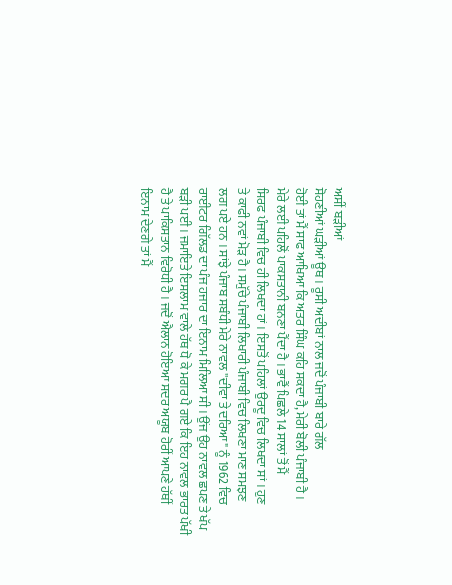ਅਸੀਂ ਬੜੀਆਂ
ਸੋਹਣੀਆਂ ਘੜੀਆਂ ਊਥ । ਰੂਸੀ ਅਦੀਬਾਂ ਨਾਲ ਜਦੋਂ ਪੰਜਾਬੀ ਬਾਰੇ ਗੱਲ
ਹੋਈ ਤਾਂ ਮੈਂ ਸਾਫ ਆਖਿਆ ਕਿ ਅਤਰ ਸਿੰਘ ਕਹਿ ਸਕਦਾ ਹੈ, ਮੇਰੀ ਬੋਲੀ ਪੰਜਾਬੀ ਹੈ ।
ਮੇਰੇ ਲਈ ਪਹਿਲੋਂ ਪਾਕਸਤਾਨੀ ਬਨਣਾ ਪੈਂਦਾ ਹੈ । ਭਾਵੈਂ ਪਿਛਲੇ 14 ਸਾਲਾਂ ਤੋਂ ਮੈਂ
ਸਿਰਫ ਪੰਜਾਬੀ ਵਿਚ ਹੀ ਲਿਖਦਾ ਹਾਂ । ਇਸਤੋਂ ਪਹਿਲਾਂ ਉਰਦੂ ਵਿਚ ਲਿਖਦਾ ਸਾਂ । ਹੁਣ
ਤੇ ਕਾਫੀ ਨਵਾਂ ਮੋੜ ਹੈ । ਸਮੁੱਚੇ ਪੰਜਾਬੀ ਲਿਖਾਰੀ ਪੰਜਾਬੀ ਵਿਚ ਲਿਖਣਾ ਮਾਣ ਸਮਝਣ
ਲਗ ਪਏ ਹਨ । ਸਾਂਝੇ ਪੰਜਾਬ ਸਬੰਧੀ ਮੇਰੇ ਨਾਵਲ ''ਦੀਵਾ ਤੇ ਦਰਿਆ" ਨੂੰ 1962 ਵਿਚ
ਰਾਈਟਰ ਗਿੱਲਡ ਦਾ ਪੰਜ ਹਜਾਰ ਦਾ ਇਨਾਮ ਮਿਲਿਆ ਸੀ । ਉਂਜ ਉਹ ਨਾਵਲ ਛਪਣ ਤੇ ਖੱਪ
ਬੜੀ ਪਈ । ਜਮਾਇਤੇ ਇਸਲਾਮ ਵਾਲੇ ਹੱਥ ਧੋ ਕੇ ਮਗਰ ਪੈ ਗਏ ਕਿ ਇਹ ਨਾਵਲ ਭਾਰਤ ਪੱਖੀ
ਹੈ ਤੇ ਪਾਕਿਸਤਾਨ ਵਿਰੋਧੀ ਹੈ । ਜਦੋਂ ਐਲਾਨ ਹੋਇਆ ਸਦਰ ਅਯੂਬ ਹੋਰੀਂ ਆਪਣੇ ਹੱਥੀਂ
ਇਨਾਮ ਦੇਣਗੇ ਤਾਂ ਮੈਂ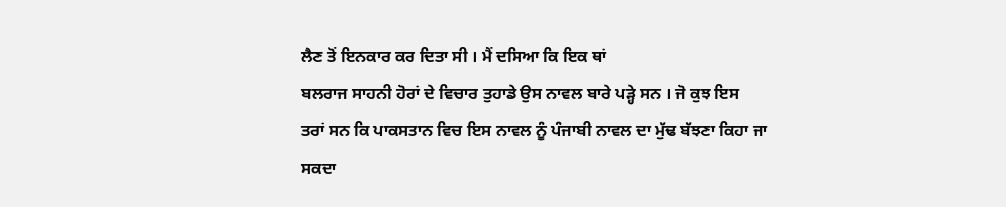ਲੈਣ ਤੋਂ ਇਨਕਾਰ ਕਰ ਦਿਤਾ ਸੀ । ਮੈਂ ਦਸਿਆ ਕਿ ਇਕ ਥਾਂ
ਬਲਰਾਜ ਸਾਹਨੀ ਹੋਰਾਂ ਦੇ ਵਿਚਾਰ ਤੁਹਾਡੇ ਉਸ ਨਾਵਲ ਬਾਰੇ ਪੜ੍ਹੇ ਸਨ । ਜੋ ਕੁਝ ਇਸ
ਤਰਾਂ ਸਨ ਕਿ ਪਾਕਸਤਾਨ ਵਿਚ ਇਸ ਨਾਵਲ ਨੂੰ ਪੰਜਾਬੀ ਨਾਵਲ ਦਾ ਮੁੱਢ ਬੱਝਣਾ ਕਿਹਾ ਜਾ
ਸਕਦਾ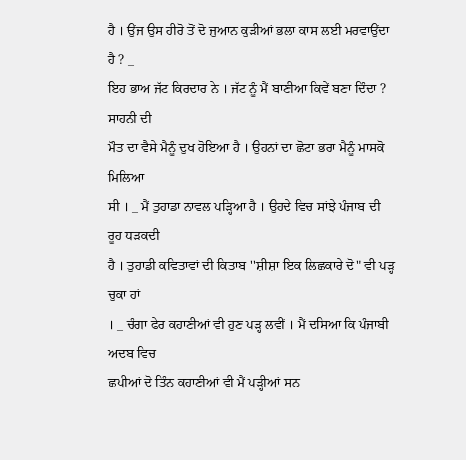ਹੈ । ਉਂਜ ਉਸ ਹੀਰੋ ਤੋਂ ਦੋ ਜੁਆਨ ਕੁੜੀਆਂ ਭਲਾ ਕਾਸ ਲਈ ਮਰਵਾਉਂਦਾ ਹੈ ? _
ਇਹ ਭਾਅ ਜੱਟ ਕਿਰਦਾਰ ਨੇ । ਜੱਟ ਨੂੰ ਮੈਂ ਬਾਣੀਆ ਕਿਵੇਂ ਬਣਾ ਦਿੰਦਾ ? ਸਾਹਨੀ ਦੀ
ਮੌਤ ਦਾ ਵੈਸੇ ਮੈਨੂੰ ਦੁਖ ਹੋਇਆ ਹੈ । ਉਹਨਾਂ ਦਾ ਛੋਟਾ ਭਰਾ ਮੈਨੂੰ ਮਾਸਕੋ ਮਿਲਿਆ
ਸੀ । _ ਮੈਂ ਤੁਹਾਡਾ ਨਾਵਲ ਪੜ੍ਹਿਆ ਹੈ । ਉਹਦੇ ਵਿਚ ਸਾਂਝੇ ਪੰਜਾਬ ਦੀ ਰੂਹ ਧੜਕਦੀ
ਹੈ । ਤੁਹਾਡੀ ਕਵਿਤਾਵਾਂ ਦੀ ਕਿਤਾਬ ''ਸ਼ੀਸ਼ਾ ਇਕ ਲਿਛਕਾਰੇ ਦੋ" ਵੀ ਪੜ੍ਹ ਚੁਕਾ ਹਾਂ
। _ ਚੰਗਾ ਫੇਰ ਕਹਾਣੀਆਂ ਵੀ ਹੁਣ ਪੜ੍ਹ ਲਵੀਂ । ਮੈਂ ਦਸਿਆ ਕਿ ਪੰਜਾਬੀ ਅਦਬ ਵਿਚ
ਛਪੀਆਂ ਦੋ ਤਿੰਨ ਕਹਾਣੀਆਂ ਵੀ ਮੈਂ ਪੜ੍ਹੀਆਂ ਸਨ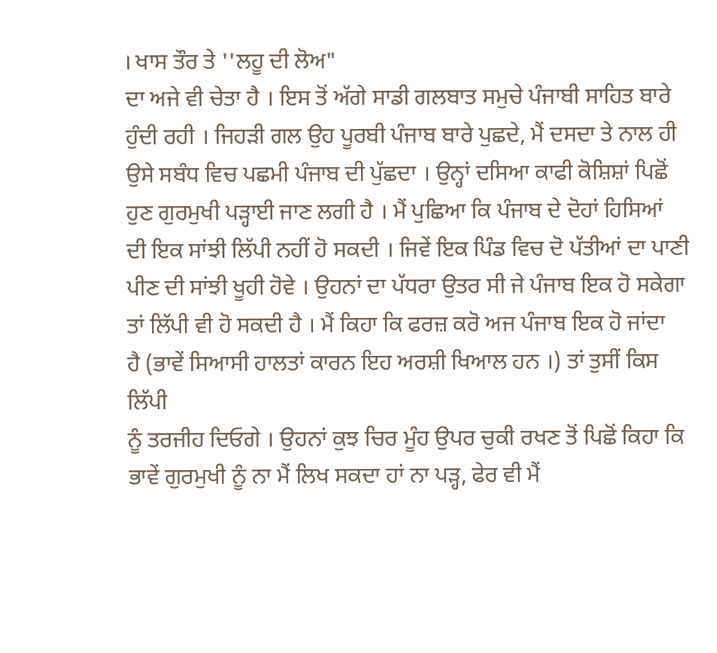। ਖਾਸ ਤੌਰ ਤੇ ''ਲਹੂ ਦੀ ਲੋਅ"
ਦਾ ਅਜੇ ਵੀ ਚੇਤਾ ਹੈ । ਇਸ ਤੋਂ ਅੱਗੇ ਸਾਡੀ ਗਲਬਾਤ ਸਮੁਚੇ ਪੰਜਾਬੀ ਸਾਹਿਤ ਬਾਰੇ
ਹੁੰਦੀ ਰਹੀ । ਜਿਹੜੀ ਗਲ ਉਹ ਪੂਰਬੀ ਪੰਜਾਬ ਬਾਰੇ ਪੁਛਦੇ, ਮੈਂ ਦਸਦਾ ਤੇ ਨਾਲ ਹੀ
ਉਸੇ ਸਬੰਧ ਵਿਚ ਪਛਮੀ ਪੰਜਾਬ ਦੀ ਪੁੱਛਦਾ । ਉਨ੍ਹਾਂ ਦਸਿਆ ਕਾਫੀ ਕੋਸ਼ਿਸ਼ਾਂ ਪਿਛੋਂ
ਹੁਣ ਗੁਰਮੁਖੀ ਪੜ੍ਹਾਈ ਜਾਣ ਲਗੀ ਹੈ । ਮੈਂ ਪੁਛਿਆ ਕਿ ਪੰਜਾਬ ਦੇ ਦੋਹਾਂ ਹਿਸਿਆਂ
ਦੀ ਇਕ ਸਾਂਝੀ ਲਿੱਪੀ ਨਹੀਂ ਹੋ ਸਕਦੀ । ਜਿਵੇਂ ਇਕ ਪਿੰਡ ਵਿਚ ਦੋ ਪੱਤੀਆਂ ਦਾ ਪਾਣੀ
ਪੀਣ ਦੀ ਸਾਂਝੀ ਖੂਹੀ ਹੋਵੇ । ਉਹਨਾਂ ਦਾ ਪੱਧਰਾ ਉਤਰ ਸੀ ਜੇ ਪੰਜਾਬ ਇਕ ਹੋ ਸਕੇਗਾ
ਤਾਂ ਲਿੱਪੀ ਵੀ ਹੋ ਸਕਦੀ ਹੈ । ਮੈਂ ਕਿਹਾ ਕਿ ਫਰਜ਼ ਕਰੋ ਅਜ ਪੰਜਾਬ ਇਕ ਹੋ ਜਾਂਦਾ
ਹੈ (ਭਾਵੇਂ ਸਿਆਸੀ ਹਾਲਤਾਂ ਕਾਰਨ ਇਹ ਅਰਸ਼ੀ ਖਿਆਲ ਹਨ ।) ਤਾਂ ਤੁਸੀਂ ਕਿਸ ਲਿੱਪੀ
ਨੂੰ ਤਰਜੀਹ ਦਿਓਗੇ । ਉਹਨਾਂ ਕੁਝ ਚਿਰ ਮੂੰਹ ਉਪਰ ਚੁਕੀ ਰਖਣ ਤੋਂ ਪਿਛੋਂ ਕਿਹਾ ਕਿ
ਭਾਵੇਂ ਗੁਰਮੁਖੀ ਨੂੰ ਨਾ ਮੈਂ ਲਿਖ ਸਕਦਾ ਹਾਂ ਨਾ ਪੜ੍ਹ, ਫੇਰ ਵੀ ਮੈਂ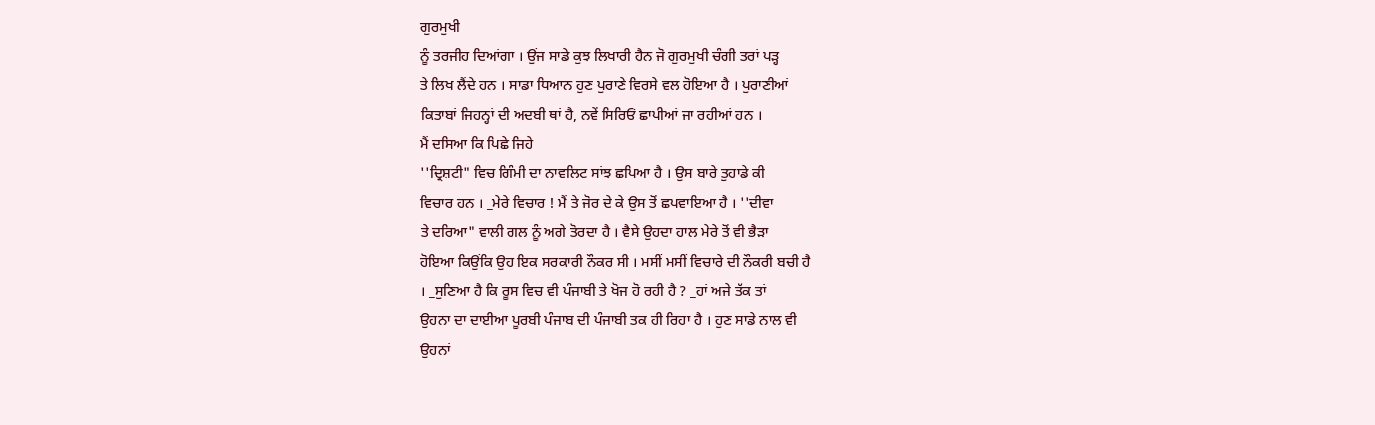ਗੁਰਮੁਖੀ
ਨੂੰ ਤਰਜੀਹ ਦਿਆਂਗਾ । ਉਂਜ ਸਾਡੇ ਕੁਝ ਲਿਖਾਰੀ ਹੈਨ ਜੋ ਗੁਰਮੁਖੀ ਚੰਗੀ ਤਰਾਂ ਪੜ੍ਹ
ਤੇ ਲਿਖ ਲੈਂਦੇ ਹਨ । ਸਾਡਾ ਧਿਆਨ ਹੁਣ ਪੁਰਾਣੇ ਵਿਰਸੇ ਵਲ ਹੋਇਆ ਹੈ । ਪੁਰਾਣੀਆਂ
ਕਿਤਾਬਾਂ ਜਿਹਨ੍ਹਾਂ ਦੀ ਅਦਬੀ ਥਾਂ ਹੈ, ਨਵੇਂ ਸਿਰਿਓਂ ਛਾਪੀਆਂ ਜਾ ਰਹੀਆਂ ਹਨ ।
ਮੈਂ ਦਸਿਆ ਕਿ ਪਿਛੇ ਜਿਹੇ
''ਦ੍ਰਿਸ਼ਟੀ" ਵਿਚ ਗਿੰਮੀ ਦਾ ਨਾਵਲਿਟ ਸਾਂਝ ਛਪਿਆ ਹੈ । ਉਸ ਬਾਰੇ ਤੁਹਾਡੇ ਕੀ
ਵਿਚਾਰ ਹਨ । _ਮੇਰੇ ਵਿਚਾਰ ! ਮੈਂ ਤੇ ਜੋਰ ਦੇ ਕੇ ਉਸ ਤੋਂ ਛਪਵਾਇਆ ਹੈ । ''ਦੀਵਾ
ਤੇ ਦਰਿਆ" ਵਾਲੀ ਗਲ ਨੂੰ ਅਗੇ ਤੋਰਦਾ ਹੈ । ਵੈਸੇ ਉਹਦਾ ਹਾਲ ਮੇਰੇ ਤੋਂ ਵੀ ਭੈੜਾ
ਹੋਇਆ ਕਿਉਂਕਿ ਉਹ ਇਕ ਸਰਕਾਰੀ ਨੌਕਰ ਸੀ । ਮਸੀਂ ਮਸੀਂ ਵਿਚਾਰੇ ਦੀ ਨੌਕਰੀ ਬਚੀ ਹੈ
। _ਸੁਣਿਆ ਹੈ ਕਿ ਰੂਸ ਵਿਚ ਵੀ ਪੰਜਾਬੀ ਤੇ ਖੋਜ ਹੋ ਰਹੀ ਹੈ ? _ਹਾਂ ਅਜੇ ਤੱਕ ਤਾਂ
ਉਹਨਾ ਦਾ ਦਾਈਆ ਪੂਰਬੀ ਪੰਜਾਬ ਦੀ ਪੰਜਾਬੀ ਤਕ ਹੀ ਰਿਹਾ ਹੈ । ਹੁਣ ਸਾਡੇ ਨਾਲ ਵੀ
ਉਹਨਾਂ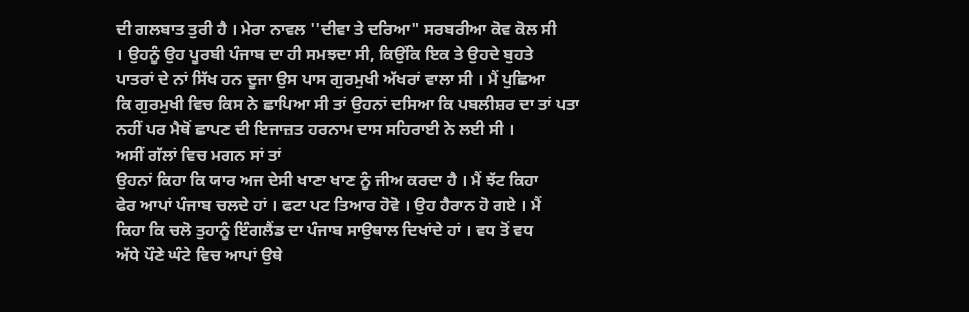ਦੀ ਗਲਬਾਤ ਤੁਰੀ ਹੈ । ਮੇਰਾ ਨਾਵਲ ''ਦੀਵਾ ਤੇ ਦਰਿਆ" ਸਰਬਰੀਆ ਕੋਵ ਕੋਲ ਸੀ
। ਉਹਨੂੰ ਉਹ ਪੂਰਬੀ ਪੰਜਾਬ ਦਾ ਹੀ ਸਮਝਦਾ ਸੀ, ਕਿਉਂਕਿ ਇਕ ਤੇ ਉਹਦੇ ਬੁਹਤੇ
ਪਾਤਰਾਂ ਦੇ ਨਾਂ ਸਿੱਖ ਹਨ ਦੂਜਾ ਉਸ ਪਾਸ ਗੁਰਮੁਖੀ ਅੱਖਰਾਂ ਵਾਲਾ ਸੀ । ਮੈਂ ਪੁਛਿਆ
ਕਿ ਗੁਰਮੁਖੀ ਵਿਚ ਕਿਸ ਨੇ ਛਾਪਿਆ ਸੀ ਤਾਂ ਉਹਨਾਂ ਦਸਿਆ ਕਿ ਪਬਲੀਸ਼ਰ ਦਾ ਤਾਂ ਪਤਾ
ਨਹੀਂ ਪਰ ਮੈਥੋਂ ਛਾਪਣ ਦੀ ਇਜਾਜ਼ਤ ਹਰਨਾਮ ਦਾਸ ਸਹਿਰਾਈ ਨੇ ਲਈ ਸੀ ।
ਅਸੀਂ ਗੱਲਾਂ ਵਿਚ ਮਗਨ ਸਾਂ ਤਾਂ
ਉਹਨਾਂ ਕਿਹਾ ਕਿ ਯਾਰ ਅਜ ਦੇਸੀ ਖਾਣਾ ਖਾਣ ਨੂੰ ਜੀਅ ਕਰਦਾ ਹੈ । ਮੈਂ ਝੱਟ ਕਿਹਾ
ਫੇਰ ਆਪਾਂ ਪੰਜਾਬ ਚਲਦੇ ਹਾਂ । ਫਟਾ ਪਟ ਤਿਆਰ ਹੋਵੋ । ਉਹ ਹੈਰਾਨ ਹੋ ਗਏ । ਮੈਂ
ਕਿਹਾ ਕਿ ਚਲੋ ਤੁਹਾਨੂੰ ਇੰਗਲੈਂਡ ਦਾ ਪੰਜਾਬ ਸਾਉਥਾਲ ਦਿਖਾਂਦੇ ਹਾਂ । ਵਧ ਤੋਂ ਵਧ
ਅੱਧੇ ਪੌਣੇ ਘੰਟੇ ਵਿਚ ਆਪਾਂ ਉਥੇ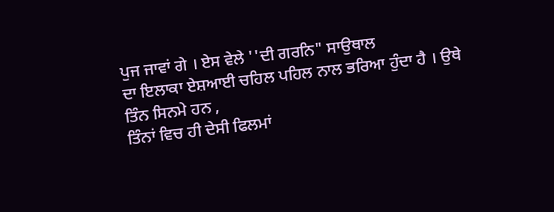ਪੁਜ ਜਾਵਾਂ ਗੇ । ਏਸ ਵੇਲੇ ''ਦੀ ਗਰਨਿ" ਸਾਉਥਾਲ
ਦਾ ਇਲਾਕਾ ਏਸ਼ਆਈ ਚਹਿਲ ਪਹਿਲ ਨਾਲ ਭਰਿਆ ਹੁੰਦਾ ਹੈ । ਉਥੇ ਤਿੰਨ ਸਿਨਮੇ ਹਨ ,
ਤਿੰਨਾਂ ਵਿਚ ਹੀ ਦੇਸੀ ਫਿਲਮਾਂ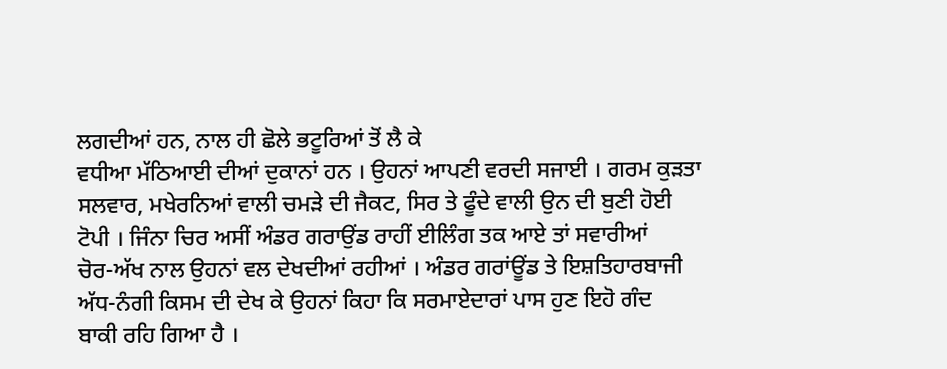ਲਗਦੀਆਂ ਹਨ, ਨਾਲ ਹੀ ਛੋਲੇ ਭਟੂਰਿਆਂ ਤੋਂ ਲੈ ਕੇ
ਵਧੀਆ ਮੱਠਿਆਈ ਦੀਆਂ ਦੁਕਾਨਾਂ ਹਨ । ਉਹਨਾਂ ਆਪਣੀ ਵਰਦੀ ਸਜਾਈ । ਗਰਮ ਕੁੜਤਾ
ਸਲਵਾਰ, ਮਖੇਰਨਿਆਂ ਵਾਲੀ ਚਮੜੇ ਦੀ ਜੈਕਟ, ਸਿਰ ਤੇ ਫੂੰਦੇ ਵਾਲੀ ਉਨ ਦੀ ਬੁਣੀ ਹੋਈ
ਟੋਪੀ । ਜਿੰਨਾ ਚਿਰ ਅਸੀਂ ਅੰਡਰ ਗਰਾਉਂਡ ਰਾਹੀਂ ਈਲਿੰਗ ਤਕ ਆਏ ਤਾਂ ਸਵਾਰੀਆਂ
ਚੋਰ-ਅੱਖ ਨਾਲ ਉਹਨਾਂ ਵਲ ਦੇਖਦੀਆਂ ਰਹੀਆਂ । ਅੰਡਰ ਗਰਾਂਊਂਡ ਤੇ ਇਸ਼ਤਿਹਾਰਬਾਜੀ
ਅੱਧ-ਨੰਗੀ ਕਿਸਮ ਦੀ ਦੇਖ ਕੇ ਉਹਨਾਂ ਕਿਹਾ ਕਿ ਸਰਮਾਏਦਾਰਾਂ ਪਾਸ ਹੁਣ ਇਹੋ ਗੰਦ
ਬਾਕੀ ਰਹਿ ਗਿਆ ਹੈ ।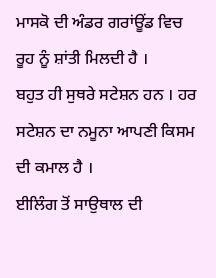ਮਾਸਕੋ ਦੀ ਅੰਡਰ ਗਰਾਂਊਂਡ ਵਿਚ ਰੂਹ ਨੂੰ ਸ਼ਾਂਤੀ ਮਿਲਦੀ ਹੈ ।
ਬਹੁਤ ਹੀ ਸੁਥਰੇ ਸਟੇਸ਼ਨ ਹਨ । ਹਰ ਸਟੇਸ਼ਨ ਦਾ ਨਮੂਨਾ ਆਪਣੀ ਕਿਸਮ ਦੀ ਕਮਾਲ ਹੈ ।
ਈਲਿੰਗ ਤੋਂ ਸਾਉਥਾਲ ਦੀ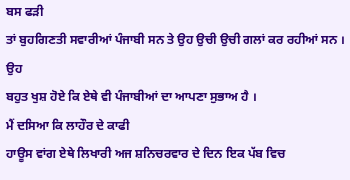ਬਸ ਫੜੀ
ਤਾਂ ਬੁਹਗਿਣਤੀ ਸਵਾਰੀਆਂ ਪੰਜਾਬੀ ਸਨ ਤੇ ਉਹ ਉਚੀ ਉਚੀ ਗਲਾਂ ਕਰ ਰਹੀਆਂ ਸਨ । ਉਹ
ਬਹੁਤ ਖੁਸ਼ ਹੋਏ ਕਿ ਏਥੇ ਵੀ ਪੰਜਾਬੀਆਂ ਦਾ ਆਪਣਾ ਸੁਭਾਅ ਹੈ ।
ਮੈਂ ਦਸਿਆ ਕਿ ਲਾਹੌਰ ਦੇ ਕਾਫੀ
ਹਾਊਸ ਵਾਂਗ ਏਥੇ ਲਿਖਾਰੀ ਅਜ ਸ਼ਨਿਚਰਵਾਰ ਦੇ ਦਿਨ ਇਕ ਪੱਬ ਵਿਚ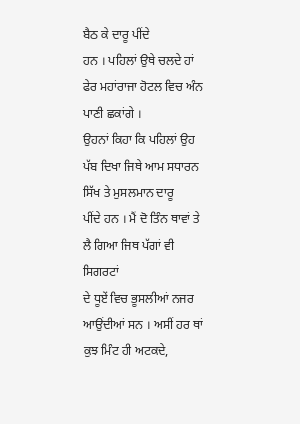ਬੈਠ ਕੇ ਦਾਰੂ ਪੀਂਦੇ
ਹਨ । ਪਹਿਲਾਂ ਉਥੇ ਚਲਦੇ ਹਾਂ ਫੇਰ ਮਹਾਂਰਾਜਾ ਹੋਟਲ ਵਿਚ ਅੰਨ ਪਾਣੀ ਛਕਾਂਗੇ ।
ਉਹਨਾਂ ਕਿਹਾ ਕਿ ਪਹਿਲਾਂ ਉਹ ਪੱਬ ਦਿਖਾ ਜਿਥੇ ਆਮ ਸਧਾਰਨ ਸਿੱਖ ਤੇ ਮੁਸਲਮਾਨ ਦਾਰੂ
ਪੀਂਦੇ ਹਨ । ਮੈਂ ਦੋ ਤਿੰਨ ਥਾਵਾਂ ਤੇ ਲੈ ਗਿਆ ਜਿਥ ਪੱਗਾਂ ਵੀ ਸਿਗਰਟਾਂ
ਦੇ ਧੂਏਂ ਵਿਚ ਭੂਸਲੀਆਂ ਨਜਰ ਆਉਂਦੀਆਂ ਸਨ । ਅਸੀਂ ਹਰ ਥਾਂ ਕੁਝ ਮਿੰਟ ਹੀ ਅਟਕਦੇ,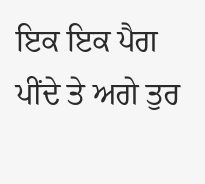ਇਕ ਇਕ ਪੈਗ ਪੀਂਦੇ ਤੇ ਅਗੇ ਤੁਰ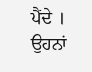ਪੈਂਦੇ । ਉਹਨਾਂ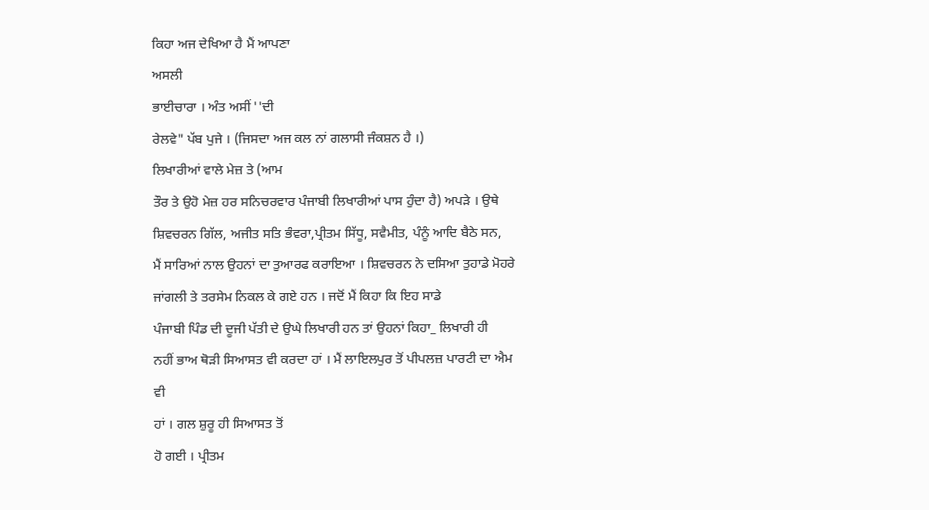ਕਿਹਾ ਅਜ ਦੇਖਿਆ ਹੈ ਮੈਂ ਆਪਣਾ
ਅਸਲੀ
ਭਾਈਚਾਰਾ । ਅੰਤ ਅਸੀਂ ''ਦੀ
ਰੇਲਵੇ" ਪੱਬ ਪੁਜੇ । (ਜਿਸਦਾ ਅਜ ਕਲ ਨਾਂ ਗਲਾਸੀ ਜੰਕਸ਼ਨ ਹੈ ।)
ਲਿਖਾਰੀਆਂ ਵਾਲੇ ਮੇਜ਼ ਤੇ (ਆਮ
ਤੌਰ ਤੇ ਉਹੋ ਮੇਜ਼ ਹਰ ਸਨਿਚਰਵਾਰ ਪੰਜਾਬੀ ਲਿਖਾਰੀਆਂ ਪਾਸ ਹੁੰਦਾ ਹੈ) ਅਪੜੇ । ਉਥੇ
ਸ਼ਿਵਚਰਨ ਗਿੱਲ, ਅਜੀਤ ਸਤਿ ਭੰਵਰਾ,ਪ੍ਰੀਤਮ ਸਿੱਧੂ, ਸਵੈਮੀਤ, ਪੰਨੂੰ ਆਦਿ ਬੈਠੇ ਸਨ,
ਮੈਂ ਸਾਰਿਆਂ ਨਾਲ ਉਹਨਾਂ ਦਾ ਤੁਆਰਫ ਕਰਾਇਆ । ਸ਼ਿਵਚਰਨ ਨੇ ਦਸਿਆ ਤੁਹਾਡੇ ਮੋਹਰੇ
ਜਾਂਗਲੀ ਤੇ ਤਰਸੇਮ ਨਿਕਲ ਕੇ ਗਏ ਹਨ । ਜਦੋਂ ਮੈਂ ਕਿਹਾ ਕਿ ਇਹ ਸਾਡੇ
ਪੰਜਾਬੀ ਪਿੰਡ ਦੀ ਦੂਜੀ ਪੱਤੀ ਦੇ ਉਘੇ ਲਿਖਾਰੀ ਹਨ ਤਾਂ ਉਹਨਾਂ ਕਿਹਾ_ ਲਿਖਾਰੀ ਹੀ
ਨਹੀਂ ਭਾਅ ਥੋੜੀ ਸਿਆਸਤ ਵੀ ਕਰਦਾ ਹਾਂ । ਮੈਂ ਲਾਇਲਪੁਰ ਤੋਂ ਪੀਪਲਜ਼ ਪਾਰਟੀ ਦਾ ਐਮ
ਵੀ
ਹਾਂ । ਗਲ ਸ਼ੁਰੂ ਹੀ ਸਿਆਸਤ ਤੋਂ
ਹੋ ਗਈ । ਪ੍ਰੀਤਮ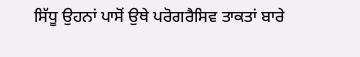ਸਿੱਧੂ ਉਹਨਾਂ ਪਾਸੋਂ ਉਥੇ ਪਰੋਗਰੈਸਿਵ ਤਾਕਤਾਂ ਬਾਰੇ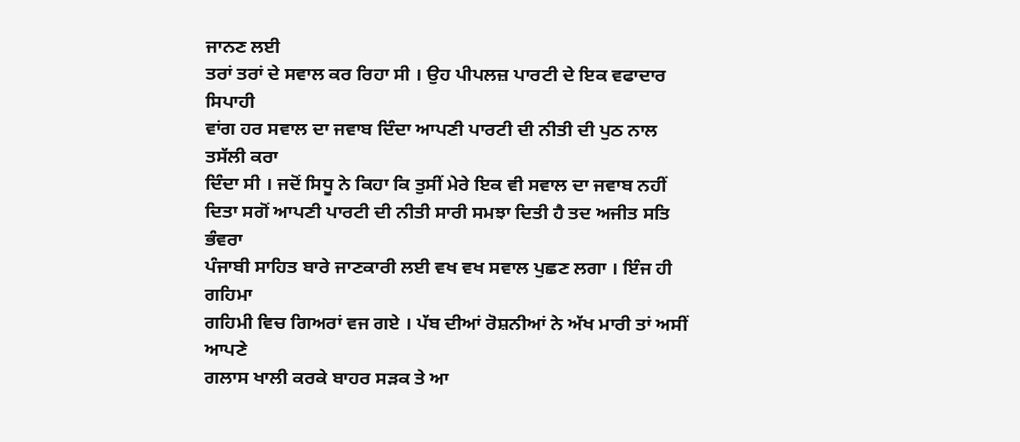ਜਾਨਣ ਲਈ
ਤਰਾਂ ਤਰਾਂ ਦੇ ਸਵਾਲ ਕਰ ਰਿਹਾ ਸੀ । ਉਹ ਪੀਪਲਜ਼ ਪਾਰਟੀ ਦੇ ਇਕ ਵਫਾਦਾਰ ਸਿਪਾਹੀ
ਵਾਂਗ ਹਰ ਸਵਾਲ ਦਾ ਜਵਾਬ ਦਿੰਦਾ ਆਪਣੀ ਪਾਰਟੀ ਦੀ ਨੀਤੀ ਦੀ ਪੁਠ ਨਾਲ ਤਸੱਲੀ ਕਰਾ
ਦਿੰਦਾ ਸੀ । ਜਦੋਂ ਸਿਧੂ ਨੇ ਕਿਹਾ ਕਿ ਤੁਸੀਂ ਮੇਰੇ ਇਕ ਵੀ ਸਵਾਲ ਦਾ ਜਵਾਬ ਨਹੀਂ
ਦਿਤਾ ਸਗੋਂ ਆਪਣੀ ਪਾਰਟੀ ਦੀ ਨੀਤੀ ਸਾਰੀ ਸਮਝਾ ਦਿਤੀ ਹੈ ਤਦ ਅਜੀਤ ਸਤਿ ਭੰਵਰਾ
ਪੰਜਾਬੀ ਸਾਹਿਤ ਬਾਰੇ ਜਾਣਕਾਰੀ ਲਈ ਵਖ ਵਖ ਸਵਾਲ ਪੁਛਣ ਲਗਾ । ਇੰਜ ਹੀ ਗਹਿਮਾ
ਗਹਿਮੀ ਵਿਚ ਗਿਅਰਾਂ ਵਜ ਗਏ । ਪੱਬ ਦੀਆਂ ਰੋਸ਼ਨੀਆਂ ਨੇ ਅੱਖ ਮਾਰੀ ਤਾਂ ਅਸੀਂ ਆਪਣੇ
ਗਲਾਸ ਖਾਲੀ ਕਰਕੇ ਬਾਹਰ ਸੜਕ ਤੇ ਆ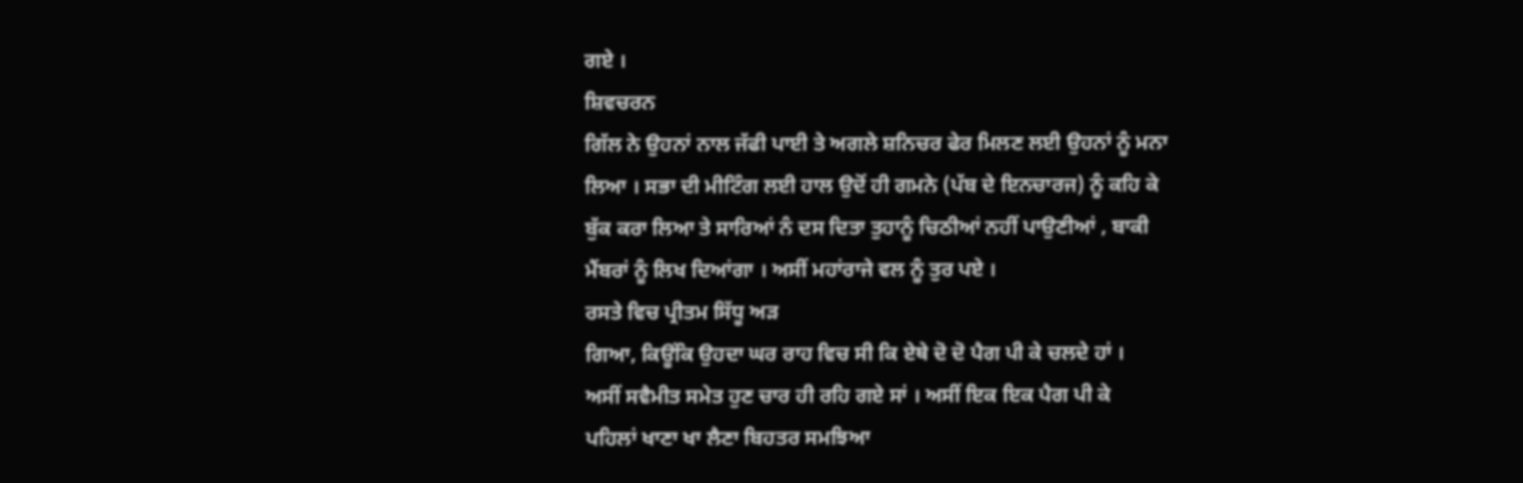ਗਏ ।
ਸ਼ਿਵਚਰਨ
ਗਿੱਲ ਨੇ ਉਹਨਾਂ ਨਾਲ ਜੱਫੀ ਪਾਈ ਤੇ ਅਗਲੇ ਸ਼ਨਿਚਰ ਫੇਰ ਮਿਲਣ ਲਈ ਉਹਨਾਂ ਨੂੰ ਮਨਾ
ਲਿਆ । ਸਭਾ ਦੀ ਮੀਟਿੰਗ ਲਈ ਹਾਲ ਉਦੋਂ ਹੀ ਗਮਨੇ (ਪੱਬ ਦੇ ਇਨਚਾਰਜ) ਨੂੰ ਕਹਿ ਕੇ
ਬੁੱਕ ਕਰਾ ਲਿਆ ਤੇ ਸਾਰਿਆਂ ਨੰ ਦਸ ਦਿਤਾ ਤੁਹਾਨੂੰ ਚਿਠੀਆਂ ਨਹੀਂ ਪਾਉਣੀਆਂ , ਬਾਕੀ
ਮੈਂਬਰਾਂ ਨੂੰ ਲਿਖ ਦਿਆਂਗਾ । ਅਸੀਂ ਮਹਾਂਰਾਜੇ ਵਲ ਨੂੰ ਤੁਰ ਪਏ ।
ਰਸਤੇ ਵਿਚ ਪ੍ਰੀਤਮ ਸਿੱਧੂ ਅੜ
ਗਿਆ, ਕਿਊਂਕਿ ਉਹਦਾ ਘਰ ਰਾਹ ਵਿਚ ਸੀ ਕਿ ਏਥੇ ਦੋ ਦੋ ਪੈਗ ਪੀ ਕੇ ਚਲਦੇ ਹਾਂ ।
ਅਸੀਂ ਸਵੈਮੀਤ ਸਮੇਤ ਹੁਣ ਚਾਰ ਹੀ ਰਹਿ ਗਏ ਸਾਂ । ਅਸੀਂ ਇਕ ਇਕ ਪੈਗ ਪੀ ਕੇ
ਪਹਿਲਾਂ ਖਾਣਾ ਖਾ ਲੈਣਾ ਬਿਹਤਰ ਸਮਝਿਆ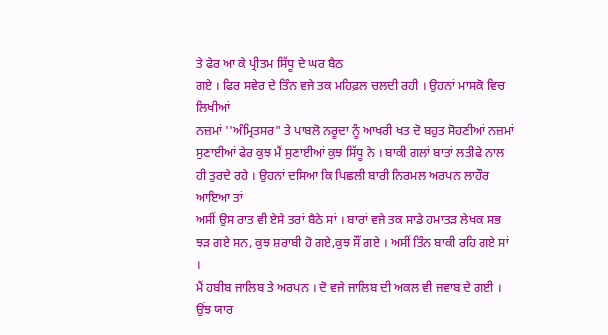ਤੇ ਫੇਰ ਆ ਕੇ ਪ੍ਰੀਤਮ ਸਿੱਧੂ ਦੇ ਘਰ ਬੈਠ
ਗਏ । ਫਿਰ ਸਵੇਰ ਦੇ ਤਿੰਨ ਵਜੇ ਤਕ ਮਹਿਫ਼ਲ ਚਲਦੀ ਰਹੀ । ਉਹਨਾਂ ਮਾਸਕੋ ਵਿਚ ਲਿਖੀਆਂ
ਨਜ਼ਮਾਂ ''ਅੰਮ੍ਰਿਤਸਰ" ਤੇ ਪਾਬਲੋ ਨਰੂਦਾ ਨੂੰ ਆਖਰੀ ਖਤ ਦੋ ਬਹੁਤ ਸੋਹਣੀਆਂ ਨਜ਼ਮਾਂ
ਸੁਣਾਈਆਂ ਫੇਰ ਕੁਝ ਮੈਂ ਸੁਣਾਈਆਂ ਕੁਝ ਸਿੱਧੂ ਨੇ । ਬਾਕੀ ਗਲਾਂ ਬਾਤਾਂ ਲਤੀਫੇ ਨਾਲ
ਹੀ ਤੁਰਦੇ ਰਹੇ । ਉਹਨਾਂ ਦਸਿਆ ਕਿ ਪਿਛਲੀ ਬਾਰੀ ਨਿਰਮਲ ਅਰਪਨ ਲਾਹੌਰ ਆਇਆ ਤਾਂ
ਅਸੀਂ ਉਸ ਰਾਤ ਵੀ ਏਸੇ ਤਰਾਂ ਬੈਠੇ ਸਾਂ । ਬਾਰਾਂ ਵਜੇ ਤਕ ਸਾਡੇ ਹਮਾਤੜ ਲੇਖਕ ਸਭ
ਝੜ ਗਏ ਸਨ, ਕੁਝ ਸ਼ਰਾਬੀ ਹੋ ਗਏ,ਕੁਝ ਸੌਂ ਗਏ । ਅਸੀਂ ਤਿੰਨ ਬਾਕੀ ਰਹਿ ਗਏ ਸਾਂ ।
ਮੈਂ ਹਬੀਬ ਜਾਲਿਬ ਤੇ ਅਰਪਨ । ਦੋ ਵਜੇ ਜਾਲਿਬ ਦੀ ਅਕਲ ਵੀ ਜਵਾਬ ਦੇ ਗਈ । ਉਂਝ ਯਾਰ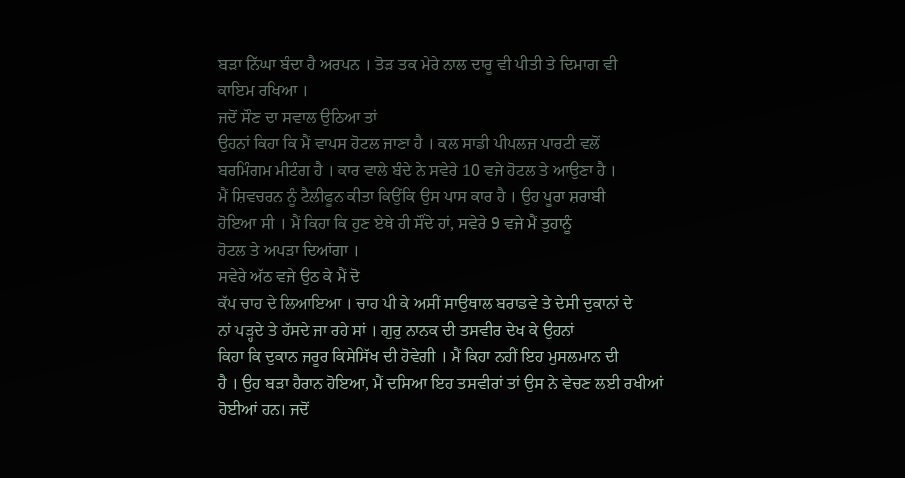ਬੜਾ ਨਿੱਘਾ ਬੰਦਾ ਹੈ ਅਰਪਨ । ਤੋੜ ਤਕ ਮੇਰੇ ਨਾਲ ਦਾਰੂ ਵੀ ਪੀਤੀ ਤੇ ਦਿਮਾਗ ਵੀ
ਕਾਇਮ ਰਖਿਆ ।
ਜਦੋਂ ਸੌਣ ਦਾ ਸਵਾਲ ਉਠਿਆ ਤਾਂ
ਉਹਨਾਂ ਕਿਹਾ ਕਿ ਮੈਂ ਵਾਪਸ ਹੋਟਲ ਜਾਣਾ ਹੈ । ਕਲ ਸਾਡੀ ਪੀਪਲਜ਼ ਪਾਰਟੀ ਵਲੋਂ
ਬਰਮਿੰਗਮ ਮੀਟੰਗ ਹੈ । ਕਾਰ ਵਾਲੇ ਬੰਦੇ ਨੇ ਸਵੇਰੇ 10 ਵਜੇ ਹੋਟਲ ਤੇ ਆਉਣਾ ਹੈ ।
ਮੈਂ ਸ਼ਿਵਚਰਨ ਨੂੰ ਟੈਲੀਫੂਨ ਕੀਤਾ ਕਿਉਂਕਿ ਉਸ ਪਾਸ ਕਾਰ ਹੈ । ਉਹ ਪੂਰਾ ਸ਼ਰਾਬੀ
ਹੋਇਆ ਸੀ । ਮੈਂ ਕਿਹਾ ਕਿ ਹੁਣ ਏਥੇ ਹੀ ਸੌਂਦੇ ਹਾਂ, ਸਵੇਰੇ 9 ਵਜੇ ਮੈਂ ਤੁਹਾਨੂੰ
ਹੋਟਲ ਤੇ ਅਪੜਾ ਦਿਆਂਗਾ ।
ਸਵੇਰੇ ਅੱਠ ਵਜੇ ਉਠ ਕੇ ਮੈਂ ਦੋ
ਕੱਪ ਚਾਹ ਦੇ ਲਿਆਇਆ । ਚਾਹ ਪੀ ਕੇ ਅਸੀਂ ਸਾਉਥਾਲ ਬਰਾਡਵੇ ਤੇ ਦੇਸੀ ਦੁਕਾਨਾਂ ਦੇ
ਨਾਂ ਪੜ੍ਹਦੇ ਤੇ ਹੱਸਦੇ ਜਾ ਰਹੇ ਸਾਂ । ਗੁਰੁ ਨਾਨਕ ਦੀ ਤਸਵੀਰ ਦੇਖ ਕੇ ਉਹਨਾਂ
ਕਿਹਾ ਕਿ ਦੁਕਾਨ ਜਰੂਰ ਕਿਸੇਸਿੱਖ ਦੀ ਹੋਵੇਗੀ । ਮੈਂ ਕਿਹਾ ਨਹੀਂ ਇਹ ਮੁਸਲਮਾਨ ਦੀ
ਹੈ । ਉਹ ਬੜਾ ਹੈਰਾਨ ਹੋਇਆ, ਮੈਂ ਦਸਿਆ ਇਹ ਤਸਵੀਰਾਂ ਤਾਂ ਉਸ ਨੇ ਵੇਚਣ ਲਈ ਰਖੀਆਂ
ਹੋਈਆਂ ਹਨ। ਜਦੋਂ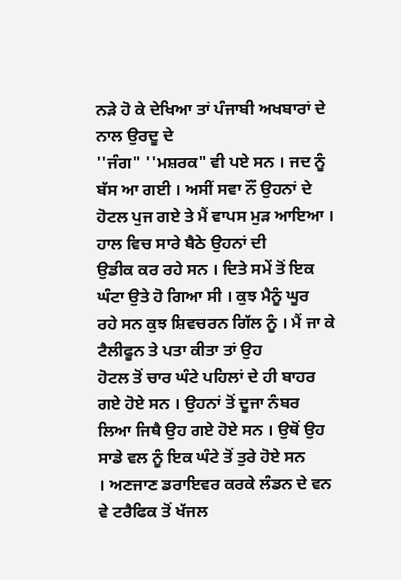ਨੜੇ ਹੋ ਕੇ ਦੇਖਿਆ ਤਾਂ ਪੰਜਾਬੀ ਅਖਬਾਰਾਂ ਦੇ ਨਾਲ ਉਰਦੂ ਦੇ
''ਜੰਗ" ''ਮਸ਼ਰਕ" ਵੀ ਪਏ ਸਨ । ਜਦ ਨੂੰ ਬੱਸ ਆ ਗਈ । ਅਸੀਂ ਸਵਾ ਨੌਂ ਉਹਨਾਂ ਦੇ
ਹੋਟਲ ਪੁਜ ਗਏ ਤੇ ਮੈਂ ਵਾਪਸ ਮੁੜ ਆਇਆ ।
ਹਾਲ ਵਿਚ ਸਾਰੇ ਬੈਠੇ ਉਹਨਾਂ ਦੀ
ਉਡੀਕ ਕਰ ਰਹੇ ਸਨ । ਦਿਤੇ ਸਮੇਂ ਤੋਂ ਇਕ ਘੰਟਾ ਉਤੇ ਹੋ ਗਿਆ ਸੀ । ਕੁਝ ਮੈਨੂੰ ਘੂਰ
ਰਹੇ ਸਨ ਕੁਝ ਸ਼ਿਵਚਰਨ ਗਿੱਲ ਨੂੰ । ਮੈਂ ਜਾ ਕੇ ਟੈਲੀਫੂਨ ਤੇ ਪਤਾ ਕੀਤਾ ਤਾਂ ਉਹ
ਹੋਟਲ ਤੋਂ ਚਾਰ ਘੰਟੇ ਪਹਿਲਾਂ ਦੇ ਹੀ ਬਾਹਰ ਗਏ ਹੋਏ ਸਨ । ਉਹਨਾਂ ਤੋਂ ਦੂਜਾ ਨੰਬਰ
ਲਿਆ ਜਿਥੈ ਉਹ ਗਏ ਹੋਏ ਸਨ । ਉਥੋਂ ਉਹ ਸਾਡੇ ਵਲ ਨੂੰ ਇਕ ਘੰਟੇ ਤੋਂ ਤੁਰੇ ਹੋਏ ਸਨ
। ਅਣਜਾਣ ਡਰਾਇਵਰ ਕਰਕੇ ਲੰਡਨ ਦੇ ਵਨ ਵੇ ਟਰੈਫਿਕ ਤੋਂ ਖੱਜਲ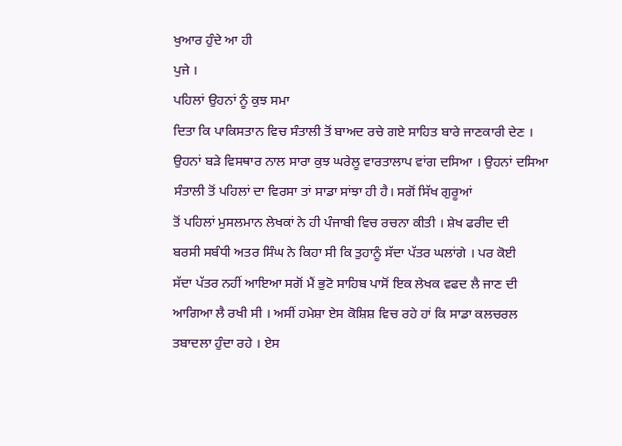ਖੁਆਰ ਹੁੰਦੇ ਆ ਹੀ
ਪੁਜੇ ।
ਪਹਿਲਾਂ ਉਹਨਾਂ ਨੂੰ ਕੁਝ ਸਮਾ
ਦਿਤਾ ਕਿ ਪਾਕਿਸਤਾਨ ਵਿਚ ਸੰਤਾਲੀ ਤੋਂ ਬਾਅਦ ਰਚੇ ਗਏ ਸਾਹਿਤ ਬਾਰੇ ਜਾਣਕਾਰੀ ਦੇਣ ।
ਉਹਨਾਂ ਬੜੇ ਵਿਸਥਾਰ ਨਾਲ ਸਾਰਾ ਕੁਝ ਘਰੇਲੂ ਵਾਰਤਾਲਾਪ ਵਾਂਗ ਦਸਿਆ । ਉਹਨਾਂ ਦਸਿਆ
ਸੰਤਾਲੀ ਤੋਂ ਪਹਿਲਾਂ ਦਾ ਵਿਰਸਾ ਤਾਂ ਸਾਡਾ ਸਾਂਝਾ ਹੀ ਹੈ। ਸਗੋਂ ਸਿੱਖ ਗੁਰੂਆਂ
ਤੋਂ ਪਹਿਲਾਂ ਮੁਸਲਮਾਨ ਲੇਖਕਾਂ ਨੇ ਹੀ ਪੰਜਾਬੀ ਵਿਚ ਰਚਨਾ ਕੀਤੀ । ਸ਼ੇਖ ਫਰੀਦ ਦੀ
ਬਰਸੀ ਸਬੰਧੀ ਅਤਰ ਸਿੰਘ ਨੇ ਕਿਹਾ ਸੀ ਕਿ ਤੁਹਾਨੂੰ ਸੱਦਾ ਪੱਤਰ ਘਲਾਂਗੇ । ਪਰ ਕੋਈ
ਸੱਦਾ ਪੱਤਰ ਨਹੀਂ ਆਇਆ ਸਗੋਂ ਮੈਂ ਭੁਟੋ ਸਾਹਿਬ ਪਾਸੋਂ ਇਕ ਲੇਖਕ ਵਫਦ ਲੈ ਜਾਣ ਦੀ
ਆਗਿਆ ਲੈ ਰਖੀ ਸੀ । ਅਸੀਂ ਹਮੇਸ਼ਾ ਏਸ ਕੋਸ਼ਿਸ਼ ਵਿਚ ਰਹੇ ਹਾਂ ਕਿ ਸਾਡਾ ਕਲਚਰਲ
ਤਬਾਦਲਾ ਹੁੰਦਾ ਰਹੇ । ਏਸ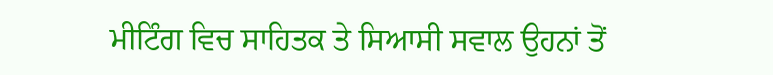ਮੀਟਿੰਗ ਵਿਚ ਸਾਹਿਤਕ ਤੇ ਸਿਆਸੀ ਸਵਾਲ ਉਹਨਾਂ ਤੋਂ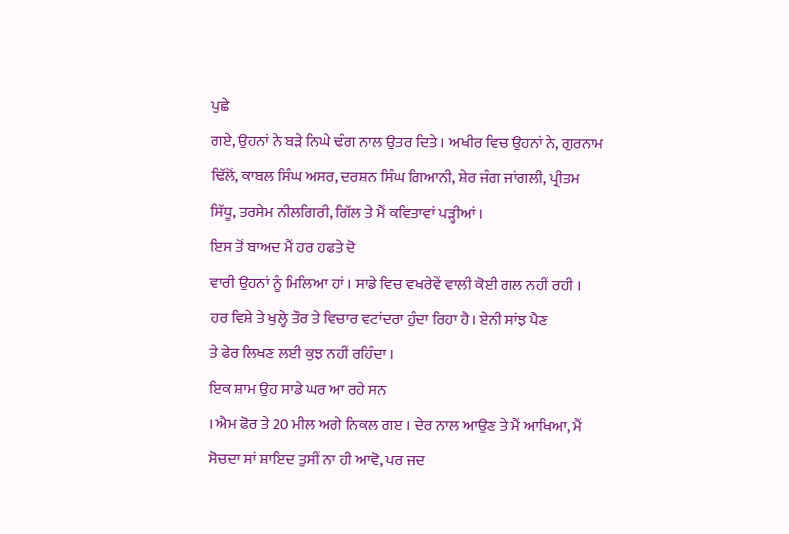ਪੁਛੇ
ਗਏ, ਉਹਨਾਂ ਨੇ ਬੜੇ ਨਿਘੇ ਢੰਗ ਨਾਲ ਉਤਰ ਦਿਤੇ । ਅਖੀਰ ਵਿਚ ਉਹਨਾਂ ਨੇ, ਗੁਰਨਾਮ
ਢਿੱਲੋਂ, ਕਾਬਲ ਸਿੰਘ ਅਸਰ, ਦਰਸ਼ਨ ਸਿੰਘ ਗਿਆਨੀ, ਸ਼ੇਰ ਜੰਗ ਜਾਂਗਲੀ, ਪ੍ਰੀਤਮ
ਸਿੱਧੂ, ਤਰਸੇਮ ਨੀਲਗਿਰੀ, ਗਿੱਲ ਤੇ ਮੈਂ ਕਵਿਤਾਵਾਂ ਪੜ੍ਹੀਆਂ ।
ਇਸ ਤੋਂ ਬਾਅਦ ਮੈਂ ਹਰ ਹਫਤੇ ਦੋ
ਵਾਰੀ ਉਹਨਾਂ ਨੂੰ ਮਿਲਿਆ ਹਾਂ । ਸਾਡੇ ਵਿਚ ਵਖਰੇਵੇਂ ਵਾਲੀ ਕੋਈ ਗਲ ਨਹੀਂ ਰਹੀ ।
ਹਰ ਵਿਸ਼ੇ ਤੇ ਖੁਲ੍ਹੇ ਤੌਰ ਤੇ ਵਿਚਾਰ ਵਟਾਂਦਰਾ ਹੁੰਦਾ ਰਿਹਾ ਹੈ। ਏਨੀ ਸਾਂਝ ਪੈਣ
ਤੇ ਫੇਰ ਲਿਖਣ ਲਈ ਕੁਝ ਨਹੀਂ ਰਹਿੰਦਾ ।
ਇਕ ਸ਼ਾਮ ਉਹ ਸਾਡੇ ਘਰ ਆ ਰਹੇ ਸਨ
। ਐਮ ਫੋਰ ਤੇ 20 ਮੀਲ ਅਗੇ ਨਿਕਲ ਗੲ । ਦੇਰ ਨਾਲ ਆਉਣ ਤੇ ਮੈਂ ਆਖਿਆ, ਮੈਂ
ਸੋਚਦਾ ਸਾਂ ਸ਼ਾਇਦ ਤੁਸੀਂ ਨਾ ਹੀ ਆਵੋ, ਪਰ ਜਦ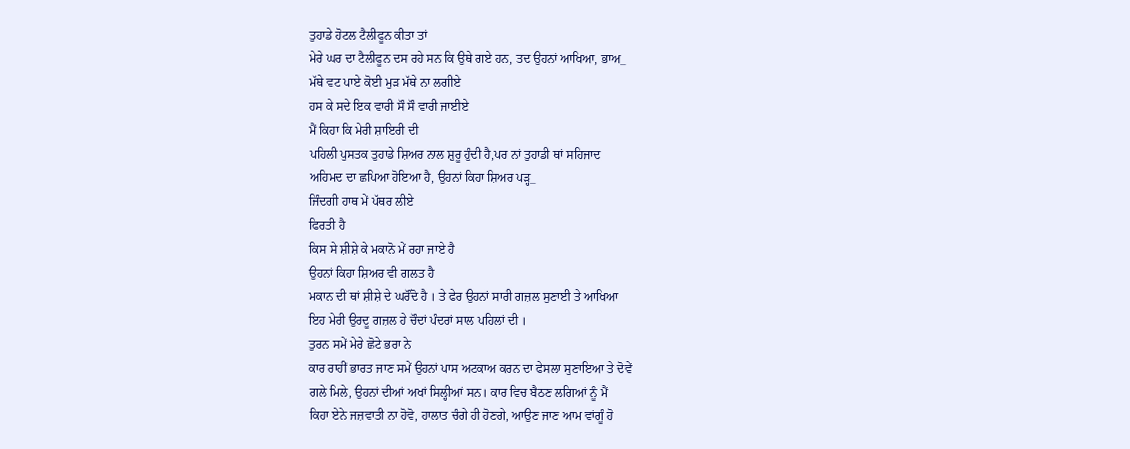ਤੁਹਾਡੇ ਹੋਟਲ ਟੈਲੀਫੂਨ ਕੀਤਾ ਤਾਂ
ਮੇਰੇ ਘਰ ਦਾ ਟੈਲੀਫੂਨ ਦਸ ਰਹੇ ਸਨ ਕਿ ਉਥੇ ਗਏ ਹਨ, ਤਦ ਉਹਨਾਂ ਆਖਿਆ, ਭਾਅ_
ਮੱਥੇ ਵਟ ਪਾਏ ਕੋਈ ਮੁੜ ਮੱਥੇ ਨਾ ਲਗੀਏ
ਹਸ ਕੇ ਸਦੇ ਇਕ ਵਾਰੀ ਸੌ ਸੌ ਵਾਰੀ ਜਾਈਏ
ਮੈਂ ਕਿਹਾ ਕਿ ਮੇਰੀ ਸ਼ਾਇਰੀ ਦੀ
ਪਹਿਲੀ ਪੁਸਤਕ ਤੁਹਾਡੇ ਸ਼ਿਅਰ ਨਾਲ ਸ਼ੁਰੂ ਹੁੰਦੀ ਹੈ,ਪਰ ਨਾਂ ਤੁਹਾਡੀ ਥਾਂ ਸਹਿਜਾਦ
ਅਹਿਮਦ ਦਾ ਛਪਿਆ ਹੋਇਆ ਹੈ, ਉਹਨਾਂ ਕਿਹਾ ਸ਼ਿਅਰ ਪੜ੍ਹ_
ਜਿੰਦਗੀ ਹਾਥ ਮੇਂ ਪੱਥਰ ਲੀਏ
ਫਿਰਤੀ ਹੈ
ਕਿਸ ਸੇ ਸ਼ੀਸ਼ੇ ਕੇ ਮਕਾਨੋ ਮੇਂ ਰਹਾ ਜਾਏ ਹੈ
ਉਹਨਾਂ ਕਿਹਾ ਸ਼ਿਅਰ ਵੀ ਗਲਤ ਹੈ
ਮਕਾਨ ਦੀ ਥਾਂ ਸ਼ੀਸ਼ੇ ਦੇ ਘਰੌਂਦੋ ਹੈ । ਤੇ ਫੇਰ ਉਹਨਾਂ ਸਾਰੀ ਗਜ਼ਲ ਸੁਣਾਈ ਤੇ ਆਖਿਆ
ਇਹ ਮੇਰੀ ਉਰਦੂ ਗਜ਼ਲ ਹੇ ਚੌਦਾਂ ਪੰਦਰਾਂ ਸਾਲ ਪਹਿਲਾਂ ਦੀ ।
ਤੁਰਨ ਸਮੇਂ ਮੇਰੇ ਛੋਟੇ ਭਰਾ ਨੇ
ਕਾਰ ਰਾਹੀਂ ਭਾਰਤ ਜਾਣ ਸਮੇਂ ਉਹਨਾਂ ਪਾਸ ਅਟਕਾਅ ਕਰਨ ਦਾ ਫੇਸਲਾ ਸੁਣਾਇਆ ਤੇ ਦੋਵੇਂ
ਗਲੇ ਮਿਲੇ, ਉਹਨਾਂ ਦੀਆਂ ਅਖਾਂ ਸਿਲ੍ਹੀਆਂ ਸਨ। ਕਾਰ ਵਿਚ ਬੈਠਣ ਲਗਿਆਂ ਨੂੰ ਮੈਂ
ਕਿਹਾ ਏਨੇ ਜਜ਼ਵਾਤੀ ਨਾ ਹੋਵੋ, ਹਾਲਾਤ ਚੰਗੇ ਹੀ ਹੋਣਗੇ, ਆਉਣ ਜਾਣ ਆਮ ਵਾਂਗੂੰ ਹੋ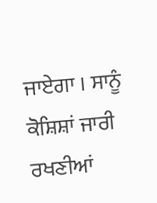ਜਾਏਗਾ । ਸਾਨੂੰ ਕੋਸ਼ਿਸ਼ਾਂ ਜਾਰੀ ਰਖਣੀਆਂ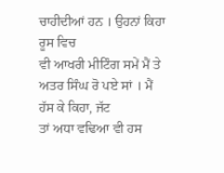ਚਾਹੀਦੀਆਂ ਹਨ । ਉਹਨਾਂ ਕਿਹਾ ਰੂਸ ਵਿਚ
ਵੀ ਆਖਰੀ ਮੀਟਿੰਗ ਸਮੇਂ ਮੈਂ ਤੇ ਅਤਰ ਸਿੰਘ ਰੋ ਪਏ ਸਾਂ । ਮੈਂ ਹੱਸ ਕੇ ਕਿਹਾ, ਜੱਟ
ਤਾਂ ਅਧਾ ਵਢਿਆ ਵੀ ਹਸ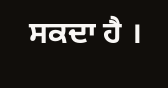ਸਕਦਾ ਹੈ ।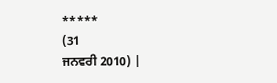*****
(31
ਜਨਵਰੀ 2010) |